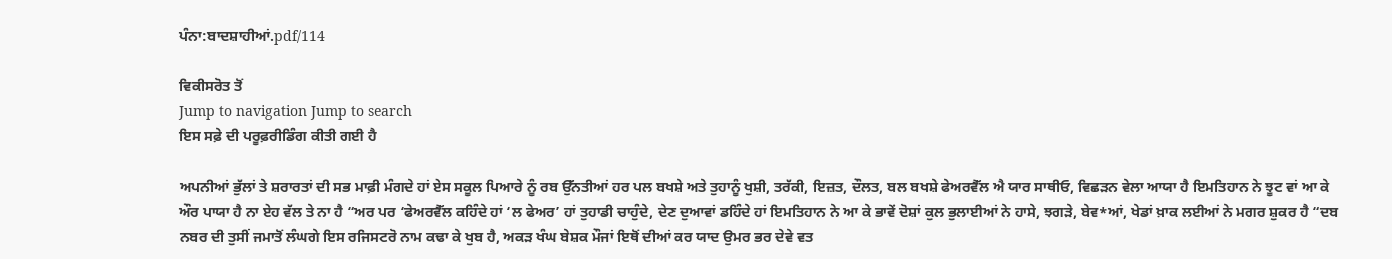ਪੰਨਾ:ਬਾਦਸ਼ਾਹੀਆਂ.pdf/114

ਵਿਕੀਸਰੋਤ ਤੋਂ
Jump to navigation Jump to search
ਇਸ ਸਫ਼ੇ ਦੀ ਪਰੂਫ਼ਰੀਡਿੰਗ ਕੀਤੀ ਗਈ ਹੈ

ਅਪਨੀਆਂ ਭੁੱਲਾਂ ਤੇ ਸ਼ਰਾਰਤਾਂ ਦੀ ਸਭ ਮਾਫ਼ੀ ਮੰਗਦੇ ਹਾਂ ਏਸ ਸਕੂਲ ਪਿਆਰੇ ਨੂੰ ਰਬ ਉੱਨਤੀਆਂ ਹਰ ਪਲ ਬਖਸ਼ੇ ਅਤੇ ਤੁਹਾਨੂੰ ਖੁਸ਼ੀ, ਤਰੱਕੀ, ਇਜ਼ਤ, ਦੌਲਤ, ਬਲ ਬਖਸ਼ੇ ਫੇਅਰਵੈੱਲ ਐ ਯਾਰ ਸਾਥੀਓ, ਵਿਛੜਨ ਵੇਲਾ ਆਯਾ ਹੈ ਇਮਤਿਹਾਨ ਨੇ ਝੂਟ ਵਾਂ ਆ ਕੇ ਔਰ ਪਾਯਾ ਹੈ ਨਾ ਏਹ ਵੱਲ ਤੇ ਨਾ ਹੈ “ਅਰ ਪਰ ‘ਫੇਅਰਵੈੱਲ ਕਹਿੰਦੇ ਹਾਂ ‘ਲ ਫੇਅਰ’ ਹਾਂ ਤੁਹਾਡੀ ਚਾਹੁੰਦੇ, ਦੇਣ ਦੁਆਵਾਂ ਡਹਿੰਦੇ ਹਾਂ ਇਮਤਿਹਾਨ ਨੇ ਆ ਕੇ ਭਾਵੇਂ ਦੋਸ਼ਾਂ ਕੁਲ ਭੁਲਾਈਆਂ ਨੇ ਹਾਸੇ, ਝਗੜੇ, ਬੇਵ*ਆਂ, ਖੇਡਾਂ ਖ਼ਾਕ ਲਈਆਂ ਨੇ ਮਗਰ ਸ਼ੁਕਰ ਹੈ “ਦਬ ਨਬਰ ਦੀ ਤੁਸੀਂ ਜਮਾਤੋਂ ਲੰਘਗੇ ਇਸ ਰਜਿਸਟਰੋ ਨਾਮ ਕਢਾ ਕੇ ਖੁਬ ਹੈ, ਅਕੜ ਖੰਘ ਬੇਸ਼ਕ ਮੌਜਾਂ ਇਥੋਂ ਦੀਆਂ ਕਰ ਯਾਦ ਉਮਰ ਭਰ ਦੇਵੇ ਵਤ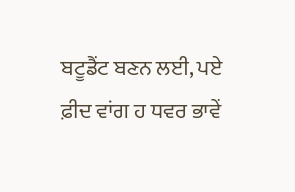ਬਟੂਡੈਂਟ ਬਣਨ ਲਈ, ਪਏ ਫ਼ੀਦ ਵਾਂਗ ਹ ਧਵਰ ਭਾਵੇਂ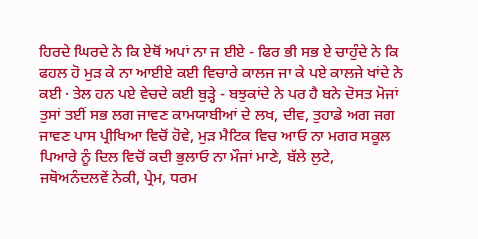ਹਿਰਦੇ ਘਿਰਦੇ ਨੇ ਕਿ ਏਥੋਂ ਅਪਾਂ ਨਾ ਜ ਈਏ - ਫਿਰ ਭੀ ਸਭ ਏ ਚਾਹੁੰਦੇ ਨੇ ਕਿ ਫਹਲ ਹੋ ਮੁੜ ਕੇ ਨਾ ਆਈਏ ਕਈ ਵਿਚਾਰੇ ਕਾਲਜ ਜਾ ਕੇ ਪਏ ਕਾਲਜੇ ਖਾਂਦੇ ਨੇ ਕਈ · ਤੇਲ ਹਨ ਪਏ ਵੇਚਦੇ ਕਈ ਬੁੜ੍ਹੇ - ਬਝੁਕਾਂਦੇ ਨੇ ਪਰ ਹੈ ਬਨੇ ਦੋਸਤ ਮੋਜਾਂ ਤੁਸਾਂ ਤਈਂ ਸਭ ਲਗ ਜਾਵਣ ਕਾਮਯਾਬੀਆਂ ਦੇ ਲਖ, ਦੀਵ, ਤੁਹਾਡੇ ਅਗ ਜਗ ਜਾਵਣ ਪਾਸ ਪ੍ਰੀਖਿਆ ਵਿਚੋਂ ਹੋਵੇ, ਮੁੜ ਮੈਟਿਕ ਵਿਚ ਆਓ ਨਾ ਮਗਰ ਸਕੂਲ ਪਿਆਰੇ ਨੂੰ ਦਿਲ ਵਿਚੋਂ ਕਦੀ ਭੁਲਾਓ ਨਾ ਮੌਜਾਂ ਮਾਣੇ, ਬੱਲੇ ਲੁਟੇ, ਜਥੋਅਨੰਦਲਵੇਂ ਨੇਕੀ, ਪ੍ਰੇਮ, ਧਰਮ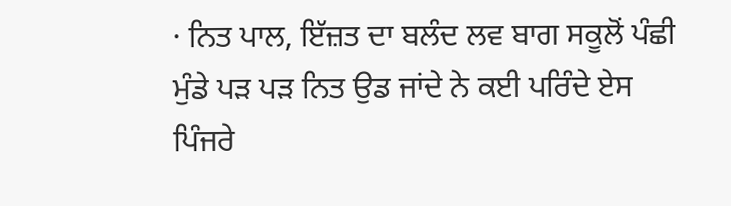· ਨਿਤ ਪਾਲ, ਇੱਜ਼ਤ ਦਾ ਬਲੰਦ ਲਵ ਬਾਗ ਸਕੂਲੋਂ ਪੰਛੀ ਮੁੰਡੇ ਪੜ ਪੜ ਨਿਤ ਉਡ ਜਾਂਦੇ ਨੇ ਕਈ ਪਰਿੰਦੇ ਏਸ ਪਿੰਜਰੇ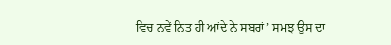ਵਿਚ ਨਵੇਂ ਨਿਤ ਹੀ ਆਂਦੇ ਨੇ ਸਬਰਾਂ’ ਸਮਝ ਉਸ ਦਾ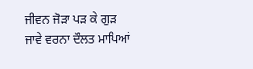ਜੀਵਨ ਜੋੜਾ ਪੜ ਕੇ ਗੁੜ ਜਾਵੇ ਵਰਨਾ ਦੌਲਤ ਮਾਪਿਆਂ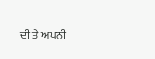ਦੀ ਤੇ ਅਪਨੀ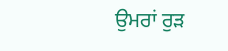ਉਮਰਾਂ ਰੁੜ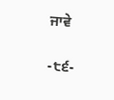ਜਾਵੇ

-੮੬-